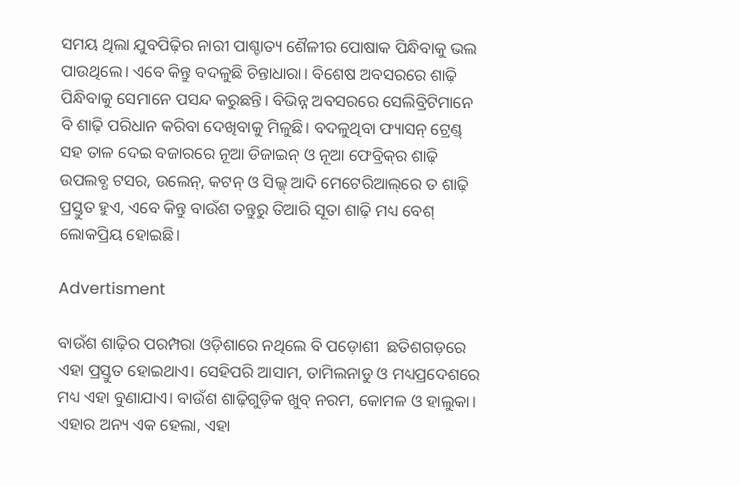ସମୟ ଥିଲା ଯୁବପିଢ଼ିର ନାରୀ ପାଶ୍ଚାତ୍ୟ ଶୈଳୀର ପୋଷାକ ପିନ୍ଧିବାକୁ ଭଲ ପାଉଥିଲେ। ଏବେ କିନ୍ତୁ ବଦଳୁଛି ଚିନ୍ତାଧାରା। ବିଶେଷ ଅବସରରେ ଶାଢ଼ି ପିନ୍ଧିବାକୁ ସେମାନେ ପସନ୍ଦ କରୁଛନ୍ତି। ବିଭିନ୍ନ ଅବସରରେ ସେଲିବ୍ରିଟିମାନେ ବି ଶାଢ଼ି ପରିଧାନ କରିବା ଦେଖିବାକୁ ମିଳୁଛି। ବଦଳୁଥିବା ଫ୍ୟାସନ୍‌ ଟ୍ରେଣ୍ଡ୍‌ ସହ ତାଳ ଦେଇ ବଜାରରେ ନୂଆ ଡିଜାଇନ୍‌ ଓ ନୂଆ ଫେବ୍ରିକ୍‌ର ଶାଢ଼ି ଉପଲବ୍ଧ ଟସର, ଉଲେନ୍‌, କଟନ୍‌ ଓ ସିଲ୍କ୍‌ ଆଦି ମେଟେରିଆଲ୍‌ରେ ତ ଶାଢ଼ି ପ୍ରସ୍ତୁତ ହୁଏ, ଏବେ କିନ୍ତୁ ବାଉଁଶ ତନ୍ତୁରୁ ତିଆରି ସୂତା ଶାଢ଼ି ମଧ୍ୟ ବେଶ୍‌ ଲୋକପ୍ରିୟ ହୋଇଛି।

Advertisment

ବାଉଁଶ ଶାଢ଼ିର ପରମ୍ପରା ଓଡ଼ିଶାରେ ନଥିଲେ ବି ପଡ଼ୋଶୀ  ଛତିଶଗଡ଼ରେ ଏହା ପ୍ରସ୍ତୁତ ହୋଇଥାଏ। ସେହିପରି ଆସାମ, ତାମିଲନାଡୁ ଓ ମଧ୍ୟପ୍ରଦେଶରେ ମଧ୍ୟ ଏହା ବୁଣାଯାଏ। ବାଉଁଶ ଶାଢ଼ିଗୁଡ଼ିକ ଖୁବ୍‌ ନରମ, କୋମଳ ଓ ହାଲୁକା। ଏହାର ଅନ୍ୟ ଏକ ହେଲା, ଏହା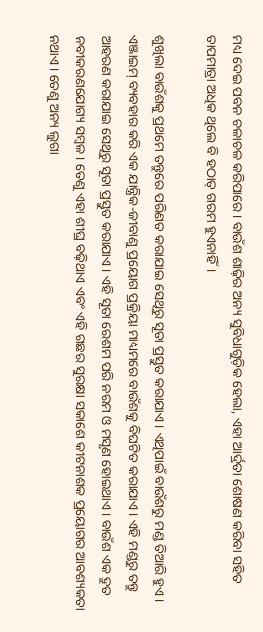ମଧ୍ୟ ଦେଇ ପବନ ଚଳାଚଳ କରିପାରେ। ବାଉଁଶ ଶାଢ଼ିର ଅନ୍ୟ ସୁବିଧାଗୁଡ଼ିକ ହେଲା, ଏହା ଆର୍ଦ୍ରତା ଶୋଷଣ କରିବା ସହିତ ତାପମାତ୍ରା ଅଧିକ ଥିଲେ ବି ହଠାତ୍‌ ଗରମ ହୁଏନାହିଁ।

ଶୁଖିଲା ବାଉଁଶକୁ ପ୍ରଥମେ ତନ୍ତୁରେ ପରିଣତ କରାଯାଇ ସେଥିରୁ ସୂତା ପ୍ରସ୍ତୁତ କରାଯାଏ। ଏଥିପାଇଁ ବାଉଁଶରୁ ମଣ୍ଡ ତିଆରି ହୁଏ। ଏଞ୍ଜାଇମ୍‌ ବ୍ୟବହାର କରି ଏକ ଯାନ୍ତ୍ରିକ-ଜୀବାଣୁ ପ୍ରୟୋଗ ପ୍ରକ୍ରିୟା ମାଧ୍ୟମରେ ବାଉଁଶକୁ ବିଘଟିତ କରାଯାଏ। ଏହି ମଣ୍ଡରୁ ତନ୍ତୁ ଆହରଣ କରାଯାଇ ସେଥିରୁ ସୂତା ପ୍ରସ୍ତୁତ କରାଯାଏ। ଏହି ସୂତା ରେଶମ ପରି ନରମ ଓ ମସୃଣ ହୋଇଥାଏ। ବାଉଁଶ ଏକ ଦ୍ରୁତ ନବୀକରଣଯୋଗ୍ୟ ସମ୍ବଳ। ତେଣୁ ଏହା ଶୀଘ୍ର ବଢ଼ିଥାଏ ଏବଂ ଏହି ଗଛର ସୁରକ୍ଷା ସକାଶେ କୀଟନାଶକ ପ୍ରୟୋଗର ଆବଶ୍ୟକତା ନଥାଏ। ତେଣୁ ଅନ୍ୟ ଲୁଗା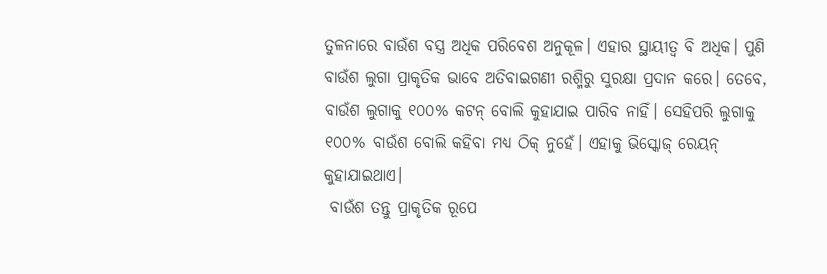ତୁଳନାରେ ବାଉଁଶ ବସ୍ତ୍ର ଅଧିକ ପରିବେଶ ଅନୁକୂଳ। ଏହାର ସ୍ଥାୟୀତ୍ବ ବି ଅଧିକ। ପୁଣି ବାଉଁଶ ଲୁଗା ପ୍ରାକୃତିକ ଭାବେ ଅତିବାଇ‌ଗଣୀ ରଶ୍ମିରୁ ସୁରକ୍ଷା ପ୍ରଦାନ କରେ। ତେବେ, ବାଉଁଶ ଲୁଗାକୁ ୧୦୦% କଟନ୍‌ ବୋଲି କୁହାଯାଇ ପାରିବ ନାହିଁ। ସେହିପରି ଲୁଗାକୁ ୧୦୦% ବାଉଁଶ ବୋଲି କହିବା ମଧ୍ୟ ଠିକ୍ ନୁହେଁ। ଏହାକୁ ଭିସ୍କୋଜ୍‌ ରେୟନ୍‌ କୁହାଯାଇଥାଏ।
 ବାଉଁଶ ତନ୍ତୁ ପ୍ରାକୃତିକ ରୂପେ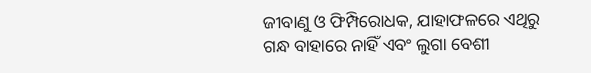ଜୀବାଣୁ ଓ ଫିମ୍ପିରୋଧକ, ଯାହାଫଳରେ ଏଥିରୁ ଗନ୍ଧ ବାହାରେ ନାହିଁ ଏବଂ ଲୁଗା ବେଶୀ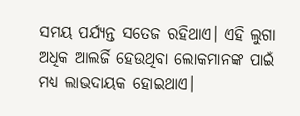ସମୟ ପର୍ଯ୍ୟନ୍ତ ସତେଜ ରହିଥାଏ। ଏହି ଲୁଗା ଅଧିକ ଆଲର୍ଜି ହେଉଥିବା ଲୋକମାନଙ୍କ ପାଇଁ ମଧ୍ୟ ଲାଭଦାୟକ ହୋଇଥାଏ।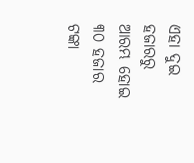ଏହା ଦୁଇ ହଜାରରୁ ଆରମ୍ଭ ହୋଇ ୩୦ ହଜାର ଟଙ୍କା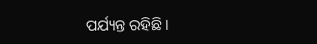ପର୍ଯ୍ୟନ୍ତ ରହିଛି।